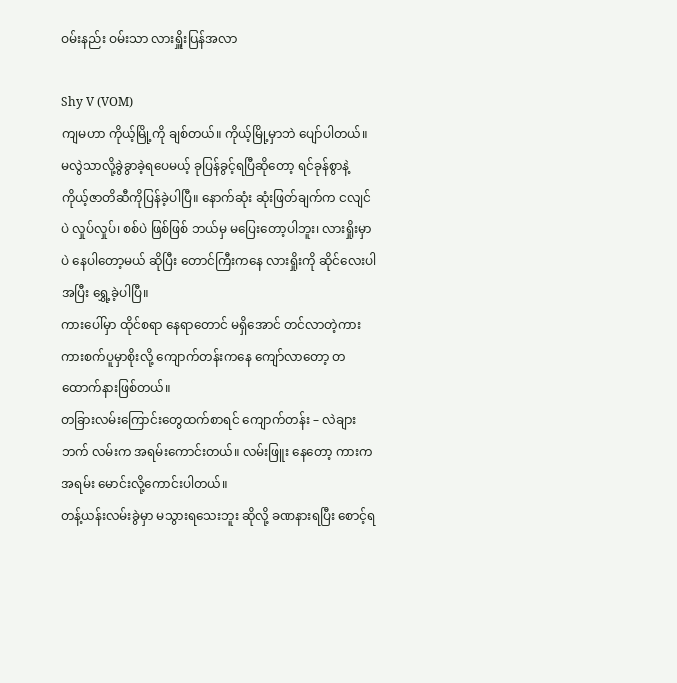ဝမ်းနည်း ဝမ်းသာ လားရှိူးပြန်အလာ

Shy V (VOM)
ကျမဟာ ကိုယ့်မြို့ကို ချစ်တယ်။ ကိုယ့်မြို့မှာဘဲ ပျော်ပါတယ်။ မလွဲသာလို့ခွဲခွာခဲ့ရပေမယ့် ခုပြန်ခွင့်ရပြီဆိုတော့ ရင်ခုန်စွာနဲ့ ကိုယ့်ဇာတိဆီကိုပြန်ခဲ့ပါပြီ။ နောက်ဆုံး ဆုံးဖြတ်ချက်က ငလျင်ပဲ လှုပ်လှုပ်၊ စစ်ပဲ ဖြစ်ဖြစ် ဘယ်မှ မပြေးတော့ပါဘူး၊ လားရှိုးမှာပဲ နေပါတော့မယ် ဆိုပြီး တောင်ကြီးကနေ လားရှိုးကို ဆိုင်လေးပါ အပြီး ရွှေ့ခဲ့ပါပြီ။
ကားပေါ်မှာ ထိုင်စရာ နေရာတောင် မရှိအောင် တင်လာတဲ့ကား ကားစက်ပူမှာစိုးလို့ ကျောက်တန်းကနေ ကျော်လာတော့ တထောက်နားဖြစ်တယ်။
တခြားလမ်းကြောင်းတွေထက်စာရင် ကျောက်တန်း – လဲချား ဘက် လမ်းက အရမ်းကောင်းတယ်။ လမ်းဖြူး နေတော့ ကားက အရမ်း မောင်းလို့ကောင်းပါတယ်။
တန့်ယန်းလမ်းခွဲမှာ မသွားရသေးဘူး ဆိုလို့ ခဏနားရပြီး စောင့်ရ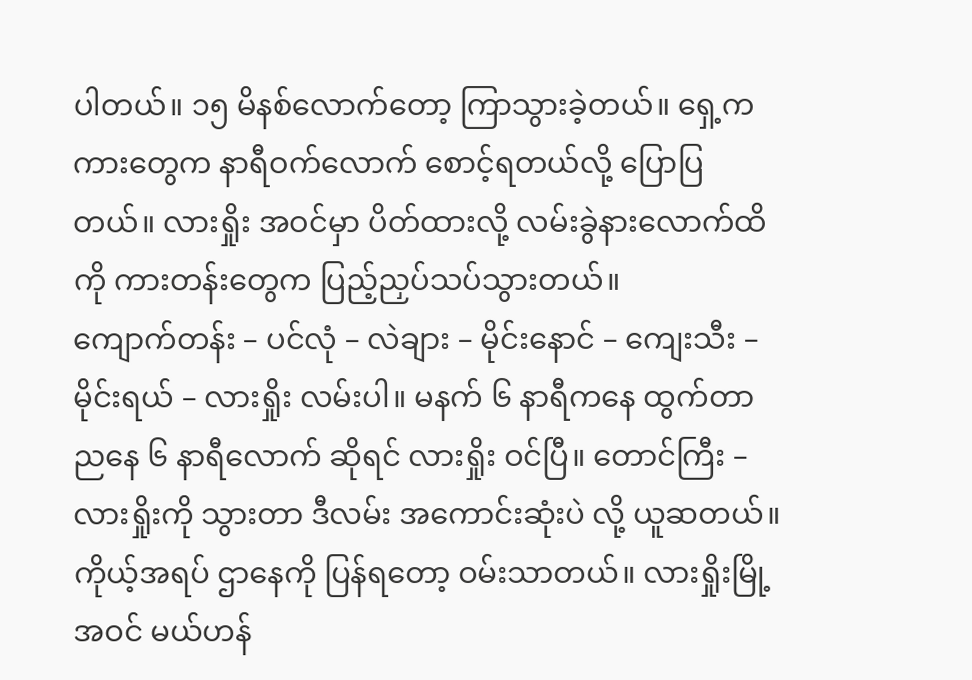ပါတယ်။ ၁၅ မိနစ်လောက်တော့ ကြာသွားခဲ့တယ်။ ရှေ့က ကားတွေက နာရီဝက်လောက် စောင့်ရတယ်လို့ ပြောပြတယ်။ လားရှိုး အဝင်မှာ ပိတ်ထားလို့ လမ်းခွဲနားလောက်ထိကို ကားတန်းတွေက ပြည့်ညှပ်သပ်သွားတယ်။
ကျောက်တန်း – ပင်လုံ – လဲချား – မိုင်းနောင် – ကျေးသီး – မိုင်းရယ် – လားရှိုး လမ်းပါ။ မနက် ၆ နာရီကနေ ထွက်တာ ညနေ ၆ နာရီလောက် ဆိုရင် လားရှိုး ဝင်ပြီ။ တောင်ကြီး – လားရှိုးကို သွားတာ ဒီလမ်း အကောင်းဆုံးပဲ လို့ ယူဆတယ်။
ကိုယ့်အရပ် ဌာနေကို ပြန်ရတော့ ဝမ်းသာတယ်။ လားရှိုးမြို့ အဝင် မယ်ဟန်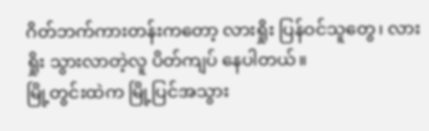ဂိတ်ဘက်ကားတန်းကတော့ လားရှိုး ပြန်ဝင်သူတွေ၊ လားရှိုး သွားလာတဲ့လူ ပိတ်ကျပ် နေပါတယ်။
မြို့တွင်းထဲက မြို့ပြင်အသွား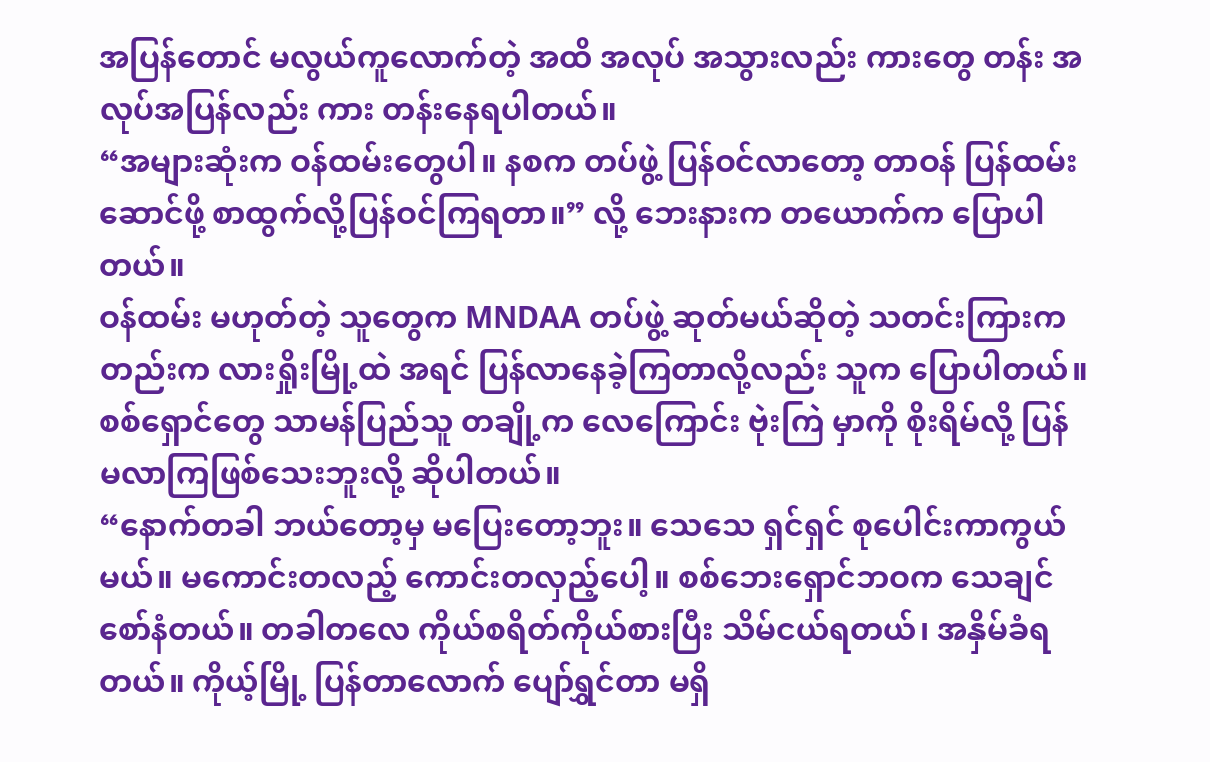အပြန်တောင် မလွယ်ကူလောက်တဲ့ အထိ အလုပ် အသွားလည်း ကားတွေ တန်း အလုပ်အပြန်လည်း ကား တန်းနေရပါတယ်။
“အများဆုံးက ဝန်ထမ်းတွေပါ။ နစက တပ်ဖွဲ့ ပြန်ဝင်လာတော့ တာဝန် ပြန်ထမ်းဆောင်ဖို့ စာထွက်လို့ပြန်ဝင်ကြရတာ။” လို့ ဘေးနားက တယောက်က ပြောပါတယ်။
ဝန်ထမ်း မဟုတ်တဲ့ သူတွေက MNDAA တပ်ဖွဲ့ ဆုတ်မယ်ဆိုတဲ့ သတင်းကြားကတည်းက လားရှိုးမြို့ထဲ အရင် ပြန်လာနေခဲ့ကြတာလို့လည်း သူက ပြောပါတယ်။
စစ်ရှောင်တွေ သာမန်ပြည်သူ တချို့က လေကြောင်း ဗုဲးကြဲ မှာကို စိုးရိမ်လို့ ပြန်မလာကြဖြစ်သေးဘူးလို့ ဆိုပါတယ်။
“နောက်တခါ ဘယ်တော့မှ မပြေးတော့ဘူး။ သေသေ ရှင်ရှင် စုပေါင်းကာကွယ်မယ်။ မကောင်းတလည့် ကောင်းတလှည့်ပေါ့။ စစ်ဘေးရှောင်ဘဝက သေချင်စော်နံတယ်။ တခါတလေ ကိုယ်စရိတ်ကိုယ်စားပြီး သိမ်ငယ်ရတယ်၊ အနှိမ်ခံရတယ်။ ကိုယ့်မြို့ ပြန်တာလောက် ပျော်ရွှင်တာ မရှိ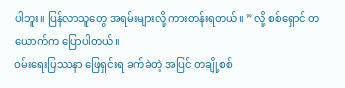ပါဘူး။ ပြန်လာသူတွေ အရမ်းများလို့ ကားတန်းရတယ်။ ” လို့ စစ်ရှောင် တယောက်က ပြောပါတယ်။
ဝမ်းရေးပြဿနာ ဖြေရှင်းရ ခက်ခဲတဲ့ အပြင် တချို့စစ်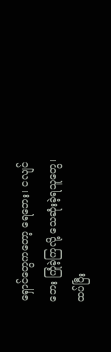ရှောင်တွေကတော့ ရေဘေး၊ ငလျင်ဘေး ကြုံခဲ့ကြလို့ သေဆုံးခဲ့ရသူတွေ၊ ထပ်ပြီး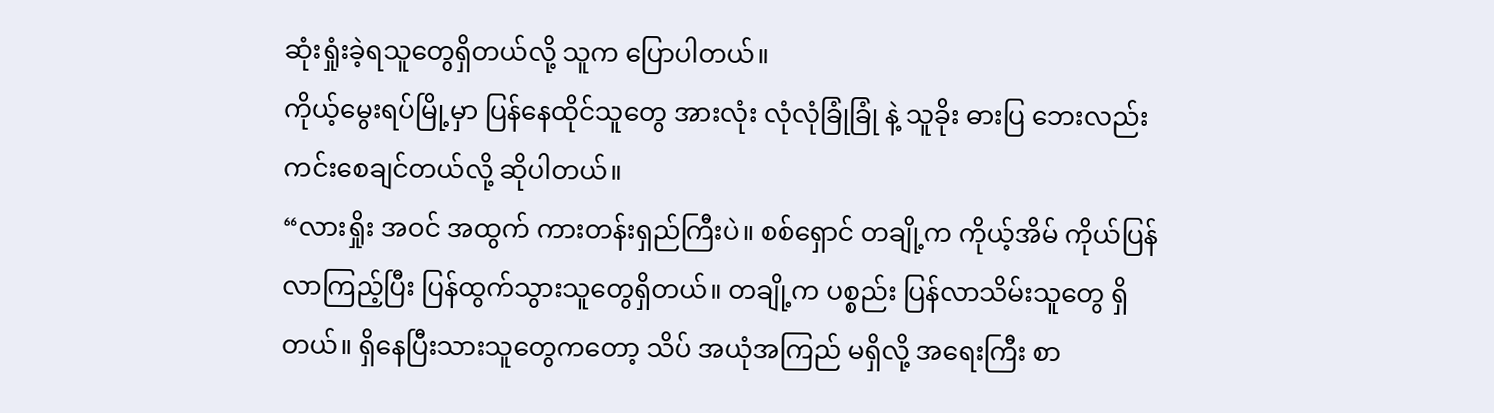ဆုံးရှုံးခဲ့ရသူတွေရှိတယ်လို့ သူက ပြောပါတယ်။
ကိုယ့်မွေးရပ်မြို့မှာ ပြန်နေထိုင်သူတွေ အားလုံး လုံလုံခြုံခြုံ နဲ့ သူခိုး ဓားပြ ဘေးလည်း ကင်းစေချင်တယ်လို့ ဆိုပါတယ်။
“လားရှိုး အဝင် အထွက် ကားတန်းရှည်ကြီးပဲ။ စစ်ရှောင် တချို့က ကိုယ့်အိမ် ကိုယ်ပြန်လာကြည့်ပြီး ပြန်ထွက်သွားသူတွေရှိတယ်။ တချို့က ပစ္စည်း ပြန်လာသိမ်းသူတွေ ရှိတယ်။ ရှိနေပြီးသားသူတွေကတော့ သိပ် အယုံအကြည် မရှိလို့ အရေးကြီး စာ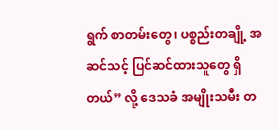ရွက် စာတမ်းတွေ၊ ပစ္စည်းတချို့ အဆင်သင့် ပြင်ဆင်ထားသူတွေ ရှိတယ်” လို့ ဒေသခံ အမျိုးသမီး တ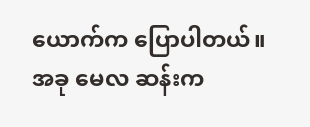ယောက်က ပြောပါတယ်။
အခု ‌မေလ ဆန်းက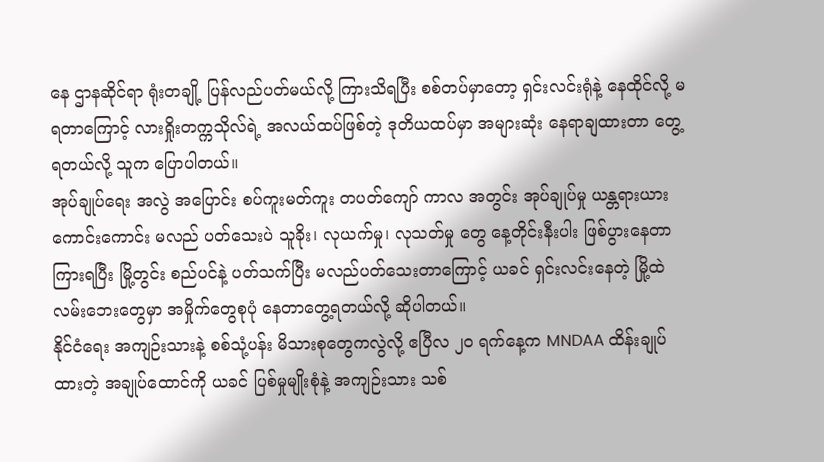နေ ဌာနဆိုင်ရာ ရုံးတချို့ ပြန်လည်ပတ်မယ်လို့ ကြားသိရပြီး စစ်တပ်မှာတော့ ရှင်းလင်းရုံနဲ့ နေထိုင်လို့ မရတာကြောင့် လားရှိုးတက္ကသိုလ်ရဲ့ အလယ်ထပ်ဖြစ်တဲ့ ဒုတိယထပ်မှာ အများဆုံး နေရာချထားတာ တွေ့ရတယ်လို့ သူက ပြောပါတယ်။
အုပ်ချုပ်ရေး အလွဲ အပြောင်း စပ်ကူးမတ်ကူး တပတ်ကျော် ကာလ အတွင်း အုပ်ချုပ်မှု ယန္တရားယား ကောင်းကောင်း မလည် ပတ်သေးပဲ သူခိုး၊ လုယက်မှု၊ လုသတ်မှု တွေ နေ့တိုင်းနီးပါး ဖြစ်ပွားနေတာ ကြားရပြီး မြို့တွင်း စည်ပင်နဲ့ ပတ်သက်ပြီး မလည်ပတ်သေးတာကြောင့် ယခင် ရှင်းလင်းနေတဲ့ မြို့ထဲ လမ်းဘေးတွေမှာ အမှိုက်တွေစုပုံ နေတာတွေ့ရတယ်လို့ ဆိုပါတယ်။
နိုင်ငံရေး အကျဉ်းသားနဲ့ စစ်သုံ့ပန်း မိသားစုတွေကလွဲလို့ ဧပြီလ ၂၀ ရက်နေ့က MNDAA ထိန်းချုပ်ထားတဲ့ အချုပ်ထောင်ကို ယခင် ပြစ်မှုမျိုးစုံနဲ့ အကျဉ်းသား သစ်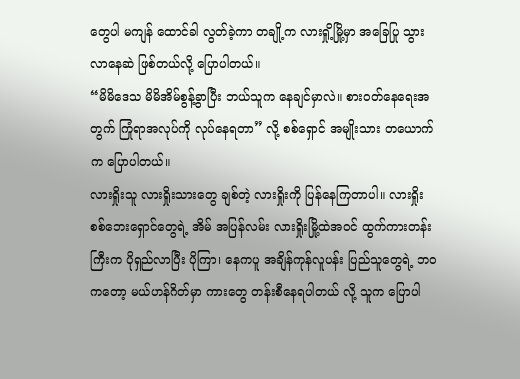တွေပါ မကျန် ထောင်ခါ လွတ်ခဲ့ကာ တချို့က လားရှို့မြို့မှာ အခြေပြု သွားလာနေဆဲ ဖြစ်တယ်လို့ ပြောပါတယ်။
“မိမိဒေသ မိမိအိမ်စွန့်ခွာပြီး ဘယ်သူက နေချင်မှာလဲ။ စားဝတ်နေရေးအတွက် ကြုံရာအလုပ်ကို လုပ်နေရတာ” လို့ စစ်ရှောင် အမျိုးသား တယောက်က ပြောပါတယ်။
လားရှိုးသူ လားရှိုးသားတွေ ချစ်တဲ့ လားရှိုးကို ပြန်နေကြတာပါ။ လားရှိုး စစ်ဘေးရှောင်တွေရဲ့ အိမ် အပြန်လမ်း လားရှိုးမြို့ထဲအဝင် ထွက်ကားတန်းကြီးက ပိုရှည်လာပြီး ပိုကြာ၊ နေကပူ အချိန်ကုန်လူပန်း ပြည်သူတွေရဲ့ ဘဝကတော့ မယ်ဟန်ဂိတ်မှာ ကားတွေ တန်းစီနေရပါတယ် လို့ သူက ပြောပါ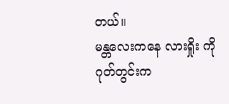တယ်။
မန္တလေးကနေ လားရှိုး ကို ဂုတ်တွင်းက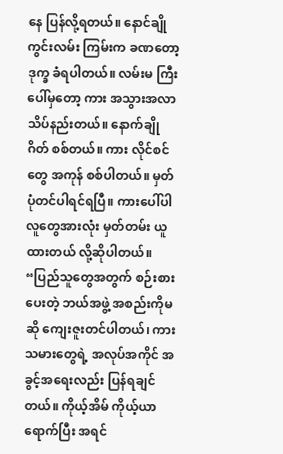နေ ပြန်လို့ရတယ်။ နောင်ချို ကွင်းလမ်း ကြမ်းက ခဏတော့ ဒုက္ခ ခံရပါတယ်။ လမ်းမ ကြီးပေါ်မှတော့ ကား အသွားအလာ သိပ်နည်းတယ်။ နောက်ချိုဂိတ် စစ်တယ်။ ကား လိုင်စင်တွေ အကုန် စစ်ပါတယ်။ မှတ်ပုံတင်ပါရင်ရပြီ။ ကားပေါ်ပါ လူတွေအားလုံး မှတ်တမ်း ယူထားတယ် လို့ဆိုပါတယ်။
“ပြည်သူတွေအတွက် စဉ်းစားပေးတဲ့ ဘယ်အဖွဲ့ အစည်းကိုမဆို ကျေးဇူးတင်ပါတယ်၊ ကားသမားတွေရဲ့ အလုပ်အကိုင် အခွင့်အရေးလည်း ပြန်ရချင်တယ်။ ကိုယ့်အိမ် ကိုယ့်ယာ ရောက်ပြီး အရင်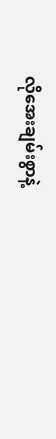လိုအေးချမ်းစွာနဲ့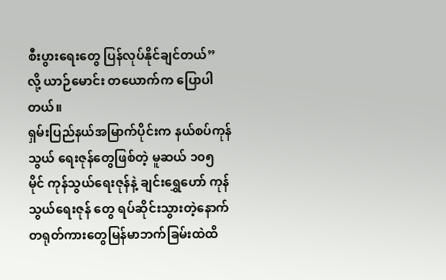စီးပွားရေးတွေ ပြန်လုပ်နိုင်ချင်တယ်” လို့ ယာဉ်မောင်း တယောက်က ပြောပါတယ်။
ရှမ်းပြည်နယ်အမြာက်ပိုင်းက နယ်စပ်ကုန်သွယ် ရေးဇုန်တွေဖြစ်တဲ့ မူဆယ် ၁၀၅ မိုင် ကုန်သွယ်ရေးဇုန်နဲ့ ချင်းရွှေဟော် ကုန်သွယ်ရေးဇုန် တွေ ရပ်ဆိုင်းသွားတဲ့နောက် တရုတ်ကားတွေမြန်မာဘက်ခြမ်းထဲထိ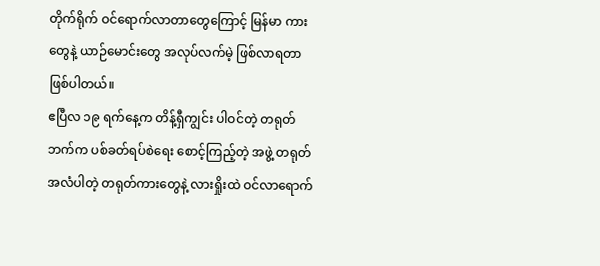တိုက်ရိုက် ဝင်ရောက်လာတာတွေကြောင့် မြန်မာ ကားတွေနဲ့ ယာဉ်မောင်းတွေ အလုပ်လက်မဲ့ ဖြစ်လာရတာ ဖြစ်ပါတယ်။
ဧပြီလ ၁၉ ရက်နေ့က တိန့်ရှီကျွင်း ပါဝင်တဲ့ တရုတ်ဘက်က ပစ်ခတ်ရပ်စဲရေး စောင့်ကြည့်တဲ့ အဖွဲ့ တရုတ်အလံပါတဲ့ တရုတ်ကားတွေနဲ့ လားရှိုးထဲ ဝင်လာရောက်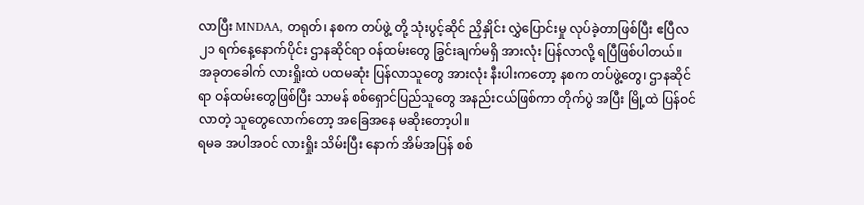လာပြီး MNDAA, တရုတ်၊ နစက တပ်ဖွဲ့ တို့ သုံးပွင့်ဆိုင် ညှိနှိုင်း လွှဲပြောင်းမှု လုပ်ခဲ့တာဖြစ်ပြီး ဧပြီလ ၂၁ ရက်နေ့နောက်ပိုင်း ဌာနဆိုင်ရာ ဝန်ထမ်းတွေ ခြွင်းချက်မရှိ အားလုံး ပြန်လာလို့ ရပြီဖြစ်ပါတယ်။
အခုတခေါက် လားရှိုးထဲ ပထမဆုံး ပြန်လာသူတွေ အားလုံး နီးပါးကတော့ နစက တပ်ဖွဲ့တွေ၊ ဌာနဆိုင်ရာ ဝန်ထမ်းတွေဖြစ်ပြီး သာမန် စစ်ရှောင်ပြည်သူတွေ အနည်းငယ်ဖြစ်ကာ တိုက်ပွဲ အပြီး မြို့ထဲ ပြန်ဝင်လာတဲ့ သူတွေလောက်တော့ အခြေအနေ မဆိုးတော့ပါ။
ရမခ အပါအဝင် လားရှိုး သိမ်းပြီး နောက် အိမ်အပြန် စစ်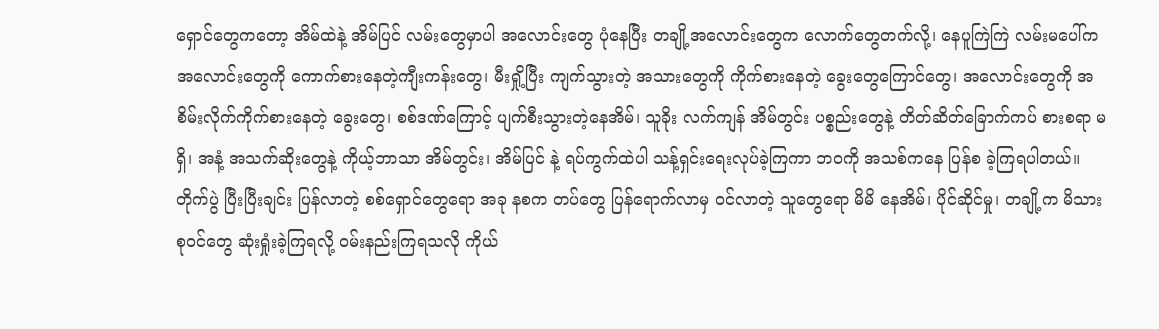ရှောင်တွေကတော့ အိမ်ထဲနဲ့ အိမ်ပြင် လမ်းတွေမှာပါ အလောင်းတွေ ပုံနေပြီး တချို့အလောင်းတွေက လောက်တွေတက်လို့၊ နေပူကြဲကြဲ လမ်းမပေါ်က အလောင်းတွေကို ကောက်စားနေတဲ့ကျီးကန်းတွေ၊ မီးရှို့ပြီး ကျက်သွားတဲ့ အသားတွေကို ကိုက်စားနေတဲ့ ခွေးတွေကြောင်တွေ၊ အလောင်းတွေကို အစိမ်းလိုက်ကိုက်စားနေတဲ့ ခွေးတွေ၊ စစ်ဒဏ်ကြောင့် ပျက်စီးသွားတဲ့နေအိမ်၊ သူခိုး လက်ကျန် အိမ်တွင်း ပစ္စည်းတွေနဲ့ တိတ်ဆိတ်ခြောက်ကပ် စားစရာ မရှိ၊ အနံ့ အသက်ဆိုးတွေနဲ့ ကိုယ့်ဘာသာ အိမ်တွင်း၊ အိမ်ပြင် နဲ့ ရပ်ကွက်ထဲပါ သန့်ရှင်းရေးလုပ်ခဲ့ကြကာ ဘဝကို အသစ်ကနေ ပြန်စ ခဲ့ကြရပါတယ်။
တိုက်ပွဲ ပြီးပြီးချင်း ပြန်လာတဲ့ စစ်ရှောင်တွေရော အခု နစက တပ်တွေ ပြန်ရောက်လာမှ ဝင်လာတဲ့ သူတွေရော မိမိ နေအိမ်၊ ပိုင်ဆိုင်မှု၊ တချို့က မိသားစုဝင်တွေ ဆုံးရှုံးခဲ့ကြရလို့ ဝမ်းနည်းကြရသလို ကိုယ်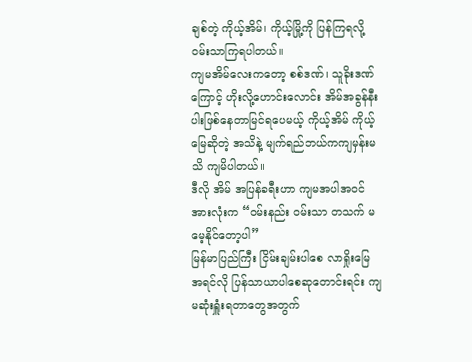ချစ်တဲ့ ကိုယ့်အိမ်၊ ကိုယ့်မြို့ကို ပြန်ကြရလို့ ဝမ်းသာကြရပါတယ်။
ကျမအိမ်လေးကတော့ စစ်ဒဏ်၊ သူခိုးဒဏ်ကြောင့် ဟိုးလို့ဟောင်းလောင်း အိမ်အခွန်နီးပါးဖြစ်နေတာမြင်ရပေမယ့် ကိုယ့်အိမ် ကိုယ့်မြေဆိုတဲ့ အသိနဲ့ မျက်ရည်ဘယ်ကကျမှန်းမသိ ကျမိပါတယ်။
ဒီလို အိမ် အပြန်ခရီးဟာ ကျမအပါအဝင် အားလုံးက “ဝမ်းနည်း ဝမ်းသာ တသက် မမေ့နိုင်တော့ပါ”
မြန်မာပြည်ကြီး ငြိမ်းချမ်းပါစေ လာရှိုးမြေ အရင်လို ပြန်သာယာပါစေဆုတောင်းရင်း ကျမဆုံးရှူံးရတာတွေအတွက်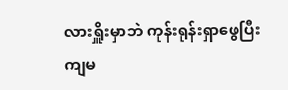လားရှိူးမှာဘဲ ကုန်းရုန်းရှာဖွေပြီး ကျမ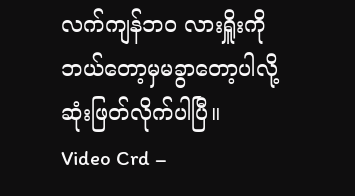လက်ကျန်ဘဝ လားရှိူးကို ဘယ်တော့မှမခွာတော့ပါလို့ ဆုံးဖြတ်လိုက်ပါပြီ။
Video Crd –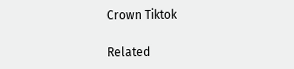Crown Tiktok

Related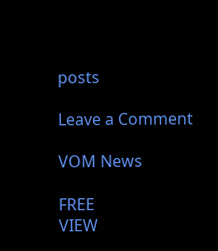posts

Leave a Comment

VOM News

FREE
VIEW